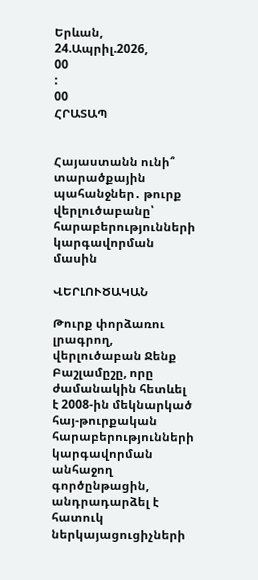Երևան, 24.Ապրիլ.2026,
00
:
00
ՀՐԱՏԱՊ


Հայաստանն ունի՞ տարածքային պահանջներ․ թուրք վերլուծաբանը՝ հարաբերությունների կարգավորման մասին

ՎԵՐԼՈՒԾԱԿԱՆ

Թուրք փորձառու լրագրող, վերլուծաբան Ջենք Բաշլամըշը, որը ժամանակին հետևել է 2008-ին մեկնարկած հայ-թուրքական հարաբերությունների կարգավորման անհաջող գործընթացին, անդրադարձել է հատուկ ներկայացուցիչների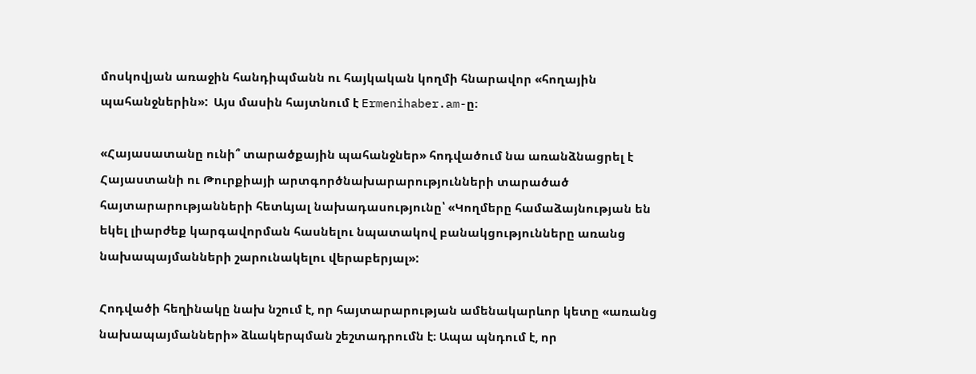մոսկովյան առաջին հանդիպմանն ու հայկական կողմի հնարավոր «հողային պահանջներին»:  Այս մասին հայտնում է Ermenihaber.am-ը։

«Հայասատանը ունի՞ տարածքային պահանջներ» հոդվածում նա առանձնացրել է Հայաստանի ու Թուրքիայի արտգործնախարարությունների տարածած հայտարարությանների հետևյալ նախադասությունը՝ «Կողմերը համաձայնության են եկել լիարժեք կարգավորման հասնելու նպատակով բանակցությունները առանց նախապայմանների շարունակելու վերաբերյալ»:

Հոդվածի հեղինակը նախ նշում է, որ հայտարարության ամենակարևոր կետը «առանց նախապայմանների» ձևակերպման շեշտադրումն է։ Ապա պնդում է, որ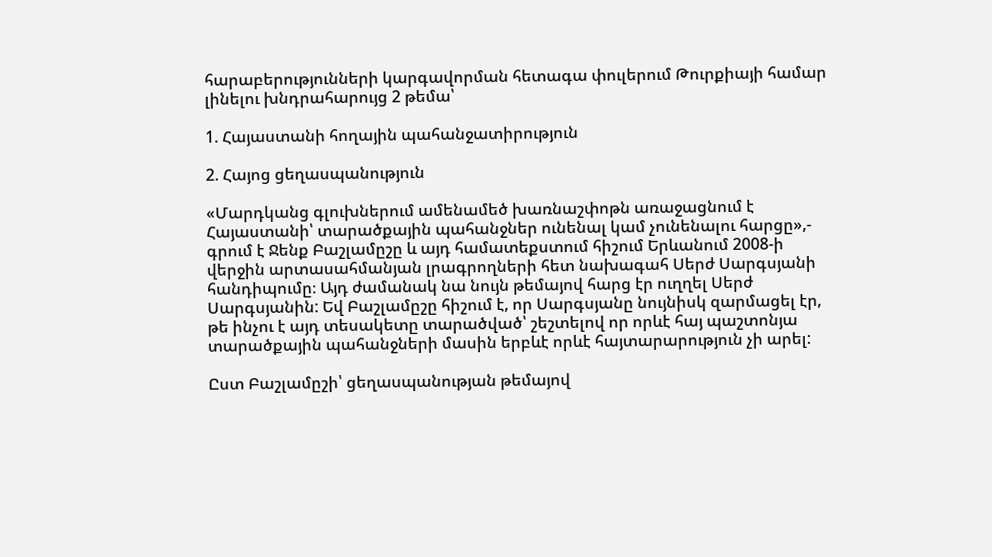հարաբերությունների կարգավորման հետագա փուլերում Թուրքիայի համար լինելու խնդրահարույց 2 թեմա՝

1. Հայաստանի հողային պահանջատիրություն

2. Հայոց ցեղասպանություն

«Մարդկանց գլուխներում ամենամեծ խառնաշփոթն առաջացնում է Հայաստանի՝ տարածքային պահանջներ ունենալ կամ չունենալու հարցը»,- գրում է Ջենք Բաշլամըշը և այդ համատեքստում հիշում Երևանում 2008-ի վերջին արտասահմանյան լրագրողների հետ նախագահ Սերժ Սարգսյանի հանդիպումը։ Այդ ժամանակ նա նույն թեմայով հարց էր ուղղել Սերժ Սարգսյանին: Եվ Բաշլամըշը հիշում է, որ Սարգսյանը նույնիսկ զարմացել էր, թե ինչու է այդ տեսակետը տարածված՝ շեշտելով որ որևէ հայ պաշտոնյա տարածքային պահանջների մասին երբևէ որևէ հայտարարություն չի արել:

Ըստ Բաշլամըշի՝ ցեղասպանության թեմայով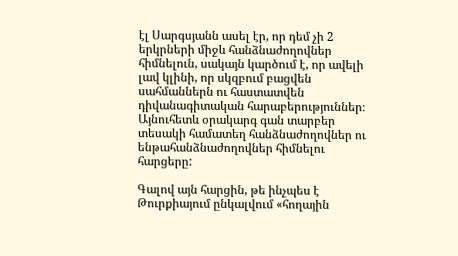էլ Սարգսյանն ասել էր, որ դեմ չի 2 երկրների միջև հանձնաժողովներ հիմնելուն, սակայն կարծում է, որ ավելի լավ կլինի, որ սկզբում բացվեն սահմաններն ու հաստատվեն դիվանագիտական հարաբերություններ։ Այնուհետև օրակարգ գան տարբեր տեսակի համատեղ հանձնաժողովներ ու ենթահանձնաժողովներ հիմնելու հարցերը:

Գալով այն հարցին, թե ինչպես է Թուրքիայում ընկալվում «հողային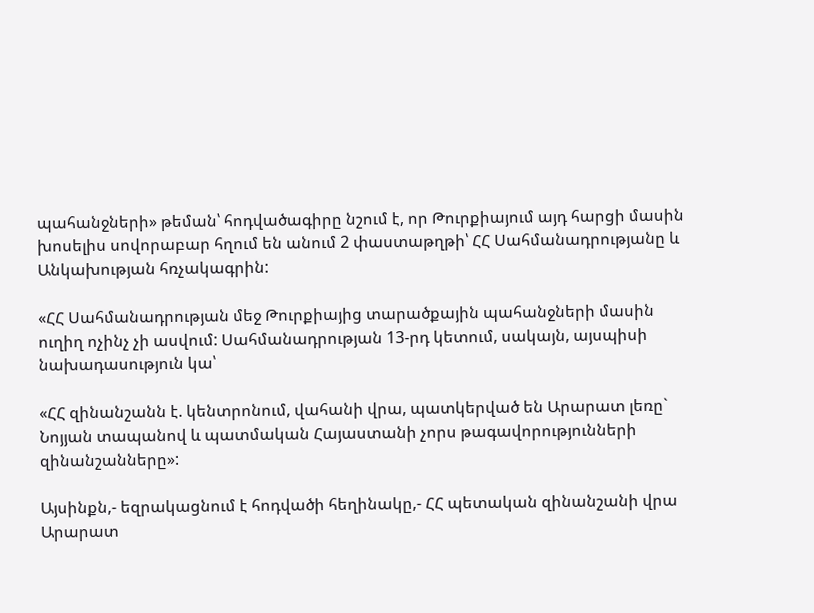պահանջների» թեման՝ հոդվածագիրը նշում է, որ Թուրքիայում այդ հարցի մասին խոսելիս սովորաբար հղում են անում 2 փաստաթղթի՝ ՀՀ Սահմանադրությանը և Անկախության հռչակագրին:

«ՀՀ Սահմանադրության մեջ Թուրքիայից տարածքային պահանջների մասին ուղիղ ոչինչ չի ասվում: Սահմանադրության 13-րդ կետում, սակայն, այսպիսի նախադասություն կա՝

«ՀՀ զինանշանն է. կենտրոնում, վահանի վրա, պատկերված են Արարատ լեռը` Նոյյան տապանով և պատմական Հայաստանի չորս թագավորությունների զինանշանները»:

Այսինքն,- եզրակացնում է հոդվածի հեղինակը,- ՀՀ պետական զինանշանի վրա Արարատ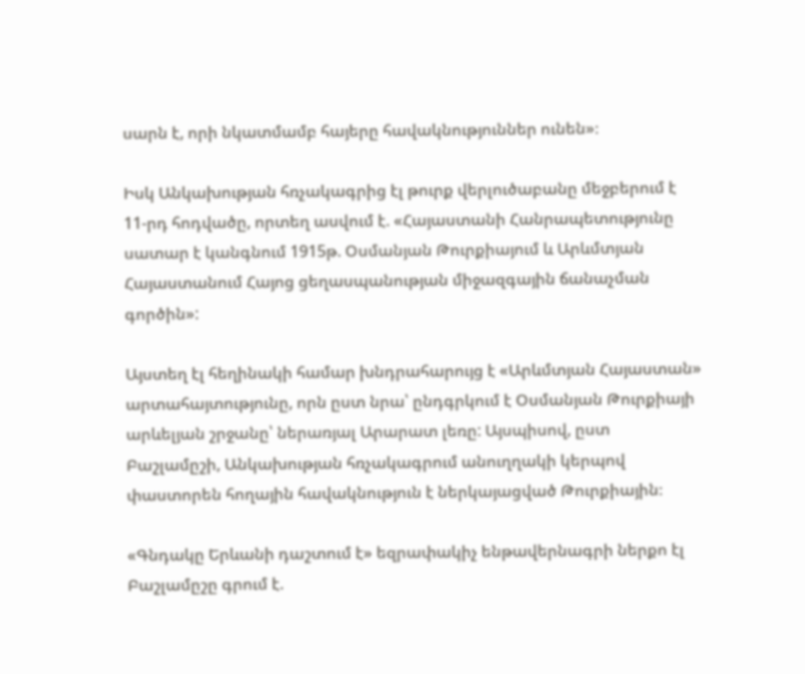սարն է, որի նկատմամբ հայերը հավակնություններ ունեն»։

Իսկ Անկախության հռչակագրից էլ թուրք վերլուծաբանը մեջբերում է 11-րդ հոդվածը, որտեղ ասվում է. «Հայաստանի Հանրապետությունը սատար է կանգնում 1915թ. Օսմանյան Թուրքիայում և Արևմտյան Հայաստանում Հայոց ցեղասպանության միջազգային ճանաչման գործին»:

Այստեղ էլ հեղինակի համար խնդրահարույց է «Արևմտյան Հայաստան» արտահայտությունը, որն ըստ նրա՝ ընդգրկում է Օսմանյան Թուրքիայի արևելյան շրջանը՝ ներառյալ Արարատ լեռը: Այսպիսով, ըստ Բաշլամըշի, Անկախության հռչակագրում անուղղակի կերպով փաստորեն հողային հավակնություն է ներկայացված Թուրքիային։

«Գնդակը Երևանի դաշտում է» եզրափակիչ ենթավերնագրի ներքո էլ Բաշլամըշը գրում է.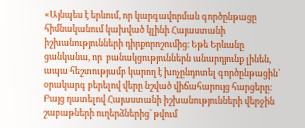«Այնպես է երևում, որ կարգավորման գործընթացը հիմնականում կախված կլինի Հայաստանի իշխանությունների դիրքորոշումից։ Եթե Երևանը ցանկանա, որ  բանակցություններն անարդյունք լինեն, ապա հեշտությամբ կարող է խոչընդոտել գործընթացին՝ օրակարգ բերելով վերը նշված վիճահարույց հարցերը։ Բայց դատելով Հայաստանի իշխանությունների վերջին շաբաթների ուղերձներից՝ թվում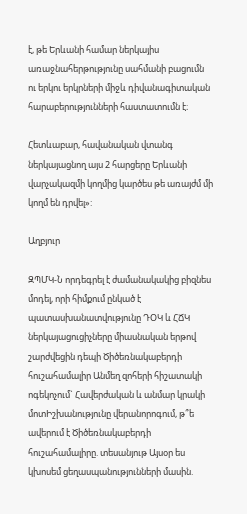է, թե Երևանի համար ներկայիս առաջնահերթությունը սահմանի բացումն ու երկու երկրների միջև դիվանագիտական հարաբերությունների հաստատումն է։

Հետևաբար, հավանական վտանգ ներկայացնող այս 2 հարցերը Երևանի վարչակազմի կողմից կարծես թե առայժմ մի կողմ են դրվել»:

Աղբյուր

ԶՊՄԿ-Ն որդեգրել է ժամանակակից բիզնես մոդել, որի հիմքում ընկած է պատասխանատվությունը ԴՕԿ և ՀՃԿ ներկայացուցիչները միասնական երթով շարժվեցին դեպի Ծիծեռնակաբերդի հուշահամալիր Անմեղ զոհերի հիշատակի ոգեկոչում` Հավերժական և անմար կրակի մոտԻշխանությունը վերանորոգում, թ՞ե ավերում է Ծիծեռնակաբերդի հուշահամալիրը. տեսանյութ Այսօր ես կխոսեմ ցեղասպանությունների մասին.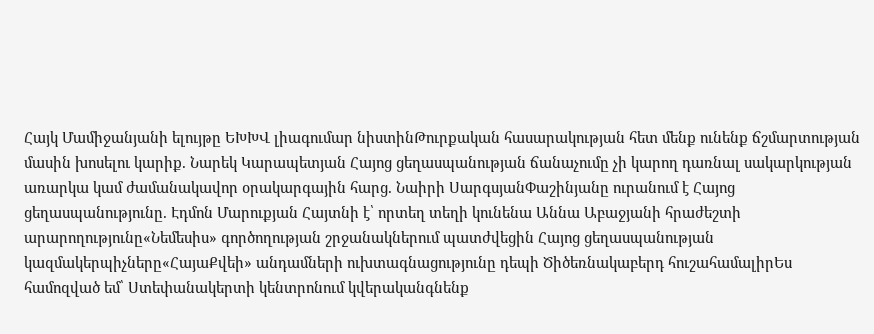Հայկ Մամիջանյանի ելույթը ԵԽԽՎ լիագումար նիստինԹուրքական հասարակության հետ մենք ունենք ճշմարտության մասին խոսելու կարիք. Նարեկ Կարապետյան Հայոց ցեղասպանության ճանաչումը չի կարող դառնալ սակարկության առարկա կամ ժամանակավոր օրակարգային հարց. Նաիրի ՍարգսյանՓաշինյանը ուրանում է Հայոց ցեղասպանությունը. Էդմոն Մարուքյան Հայտնի է՝ որտեղ տեղի կունենա Աննա Աբաջյանի հրաժեշտի արարողությունը«Նեմեսիս» գործողության շրջանակներում պատժվեցին Հայոց ցեղասպանության կազմակերպիչները«ՀայաՔվեի» անդամների ուխտագնացությունը դեպի Ծիծեռնակաբերդ հուշահամալիրԵս համոզված եմ՝ Ստեփանակերտի կենտրոնում կվերականգնենք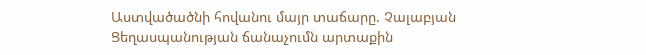Աստվածածնի հովանու մայր տաճարը. Չալաբյան Ցեղասպանության ճանաչումն արտաքին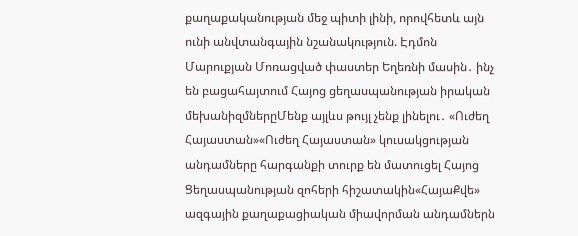քաղաքականության մեջ պիտի լինի, որովհետև այն ունի անվտանգային նշանակություն. Էդմոն Մարուքյան Մոռացված փաստեր Եղեռնի մասին․ ինչ են բացահայտում Հայոց ցեղասպանության իրական մեխանիզմներըՄենք այլևս թույլ չենք լինելու․ «Ուժեղ Հայաստան»«Ուժեղ Հայաստան» կուսակցության անդամները հարգանքի տուրք են մատուցել Հայոց Ցեղասպանության զոհերի հիշատակին«ՀայաՔվե» ազգային քաղաքացիական միավորման անդամներն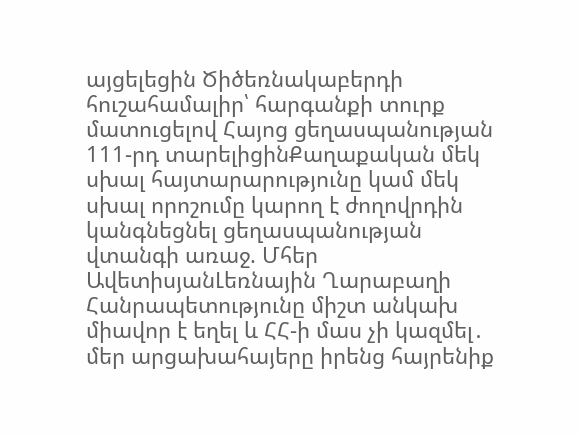այցելեցին Ծիծեռնակաբերդի հուշահամալիր՝ հարգանքի տուրք մատուցելով Հայոց ցեղասպանության 111-րդ տարելիցինՔաղաքական մեկ սխալ հայտարարությունը կամ մեկ սխալ որոշումը կարող է ժողովրդին կանգնեցնել ցեղասպանության վտանգի առաջ. Մհեր ԱվետիսյանԼեռնային Ղարաբաղի Հանրապետությունը միշտ անկախ միավոր է եղել և ՀՀ-ի մաս չի կազմել․ մեր արցախահայերը իրենց հայրենիք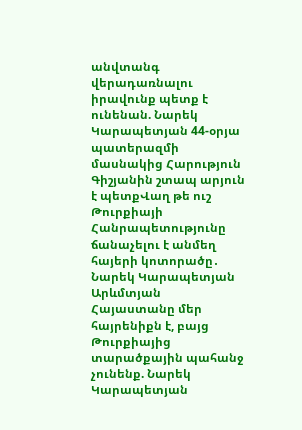անվտանգ վերադառնալու իրավունք պետք է ունենան. Նարեկ Կարապետյան 44-օրյա պատերազմի մասնակից Հարություն Գիշյանին շտապ արյուն է պետքՎաղ թե ուշ Թուրքիայի Հանրապետությունը ճանաչելու է անմեղ հայերի կոտորածը․ Նարեկ Կարապետյան Արևմտյան Հայաստանը մեր հայրենիքն է, բայց Թուրքիայից տարածքային պահանջ չունենք. Նարեկ Կարապետյան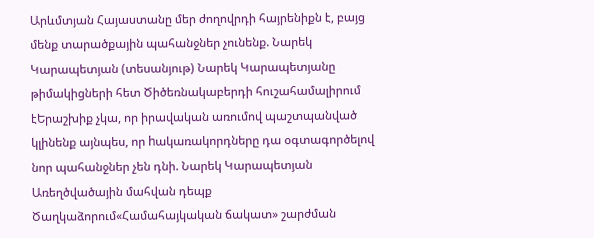Արևմտյան Հայաստանը մեր ժողովրդի հայրենիքն է, բայց մենք տարածքային պահանջներ չունենք. Նարեկ Կարապետյան (տեսանյութ) Նարեկ Կարապետյանը թիմակիցների հետ Ծիծեռնակաբերդի հուշահամալիրում էԵրաշխիք չկա, որ իրավական առումով պաշտպանված կլինենք այնպես, որ hակառակորդները դա օգտագործելով նոր պահանջներ չեն դնի. Նարեկ Կարապետյան Առեղծվածային մահվան դեպք Ծաղկաձորում«Համահայկական ճակատ» շարժման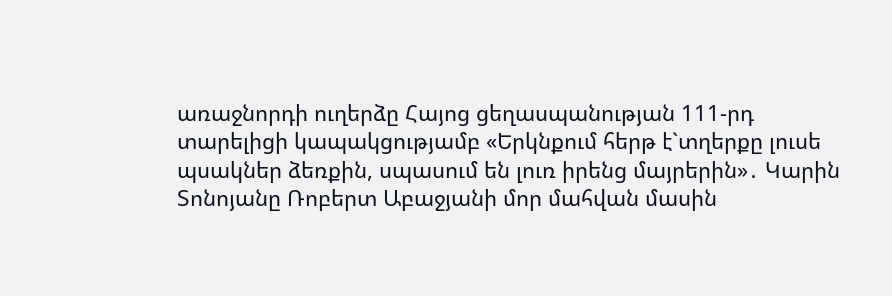առաջնորդի ուղերձը Հայոց ցեղասպանության 111-րդ տարելիցի կապակցությամբ «Երկնքում հերթ է`տղերքը լուսե պսակներ ձեռքին, սպասում են լուռ իրենց մայրերին»․ Կարին Տոնոյանը Ռոբերտ Աբաջյանի մոր մահվան մասին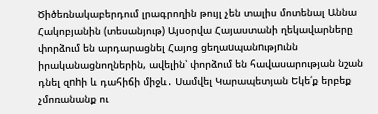Ծիծեռնակաբերդում լրագրողին թույլ չեն տալիս մոտենալ Աննա Հակոբյանին (տեսանյութ) Այսօրվա Հայաստանի ղեկավարները փորձում են արդարացնել Հայոց ցեղաuպանnւթյnւնն իրականացնողներին, ավելին՝ փորձում են հավասարության նշան դնել զnhի և դահիճի միջև․ Սամվել Կարապետյան Եկե՛ք երբեք չմոռանանք ու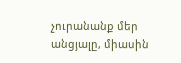չուրանանք մեր անցյալը, միասին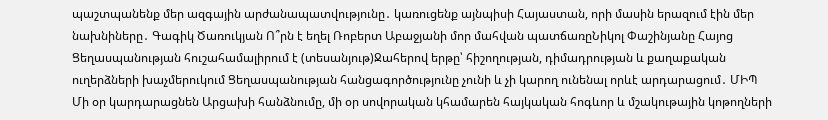պաշտպանենք մեր ազգային արժանապատվությունը․ կառուցենք այնպիսի Հայաստան, որի մասին երազում էին մեր նախնիները․ Գագիկ Ծառուկյան Ո՞րն է եղել Ռոբերտ Աբաջյանի մոր մահվան պատճառըՆիկոլ Փաշինյանը Հայոց Ցեղասպանության հուշահամալիրում է (տեսանյութ)Ջահերով երթը՝ հիշողության, դիմադրության և քաղաքական ուղերձների խաչմերուկում Ցեղասպանության հանցագործությունը չունի և չի կարող ունենալ որևէ արդարացում․ ՄԻՊ Մի օր կարդարացնեն Արցախի հանձնումը, մի օր սովորական կհամարեն հայկական հոգևոր և մշակութային կոթողների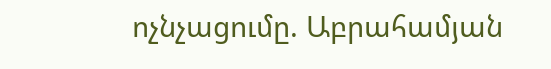ոչնչացումը. Աբրահամյան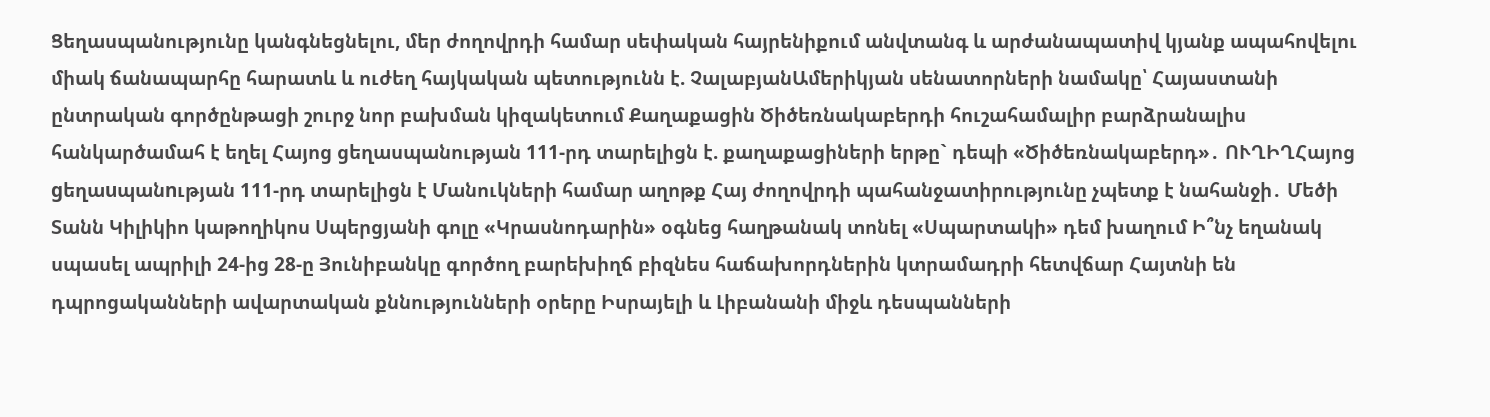Ցեղասպանությունը կանգնեցնելու, մեր ժողովրդի համար սեփական հայրենիքում անվտանգ և արժանապատիվ կյանք ապահովելու միակ ճանապարհը հարատև և ուժեղ հայկական պետությունն է. ՉալաբյանԱմերիկյան սենատորների նամակը՝ Հայաստանի ընտրական գործընթացի շուրջ նոր բախման կիզակետում Քաղաքացին Ծիծեռնակաբերդի հուշահամալիր բարձրանալիս հանկարծամահ է եղել Հայոց ցեղասպանության 111-րդ տարելիցն է. քաղաքացիների երթը` դեպի «Ծիծեռնակաբերդ»․ ՈՒՂԻՂՀայոց gեղաuպանnւթյան 111-րդ տարելիցն է Մանուկների համար աղոթք Հայ ժողովրդի պահանջատիրությունը չպետք է նահանջի․ Մեծի Տանն Կիլիկիո կաթողիկոս Սպերցյանի գոլը «Կրասնոդարին» օգնեց հաղթանակ տոնել «Սպարտակի» դեմ խաղում Ի՞նչ եղանակ սպասել ապրիլի 24-ից 28-ը Յունիբանկը գործող բարեխիղճ բիզնես հաճախորդներին կտրամադրի հետվճար Հայտնի են դպրոցականների ավարտական քննությունների օրերը Իսրայելի և Լիբանանի միջև դեսպանների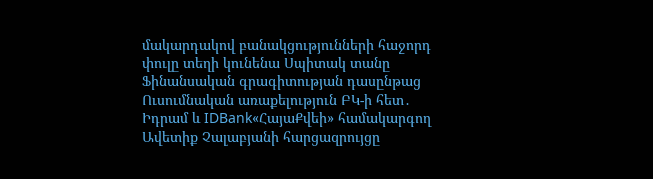մակարդակով բանակցությունների հաջորդ փուլը տեղի կունենա Սպիտակ տանը Ֆինանսական գրագիտության դասընթաց Ուսումնական առաքելություն ԲԿ-ի հետ․ Իդրամ և IDBank«ՀայաՔվեի» համակարգող Ավետիք Չալաբյանի հարցազրույցը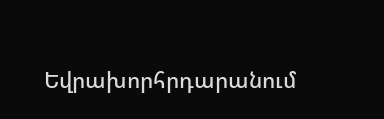Եվրախորհրդարանում